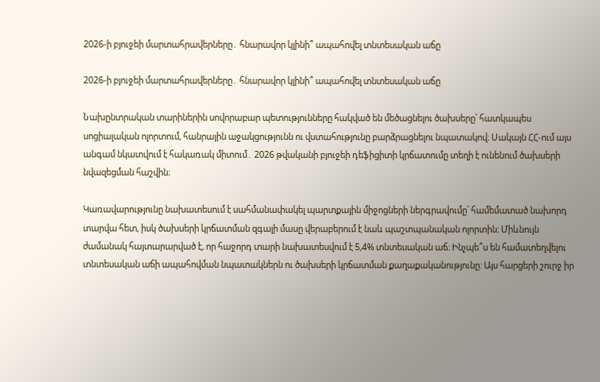2026-ի բյուջեի մարտահրավերները․ հնարավոր կլինի՞ ապահովել տնտեսական աճը

2026-ի բյուջեի մարտահրավերները․ հնարավոր կլինի՞ ապահովել տնտեսական աճը

Նախընտրական տարիներին սովորաբար պետությունները հակված են մեծացնելու ծախսերը՝ հատկապես սոցիալական ոլորտում, հանրային աջակցությունն ու վստահությունը բարձրացնելու նպատակով։ Սակայն ՀՀ-ում այս անգամ նկատվում է հակառակ միտում․ 2026 թվականի բյուջեի դեֆիցիտի կրճատումը տեղի է ունենում ծախսերի նվազեցման հաշվին։

Կառավարությունը նախատեսում է սահմանափակել պարտքային միջոցների ներգրավումը՝ համեմատած նախորդ տարվա հետ, իսկ ծախսերի կրճատման զգալի մասը վերաբերում է նաև պաշտպանական ոլորտին։ Միևնույն ժամանակ հայտարարված է, որ հաջորդ տարի նախատեսվում է 5,4% տնտեսական աճ։ Ինչպե՞ս են համատեղվելու տնտեսական աճի ապահովման նպատակներն ու ծախսերի կրճատման քաղաքականությունը: Այս հարցերի շուրջ իր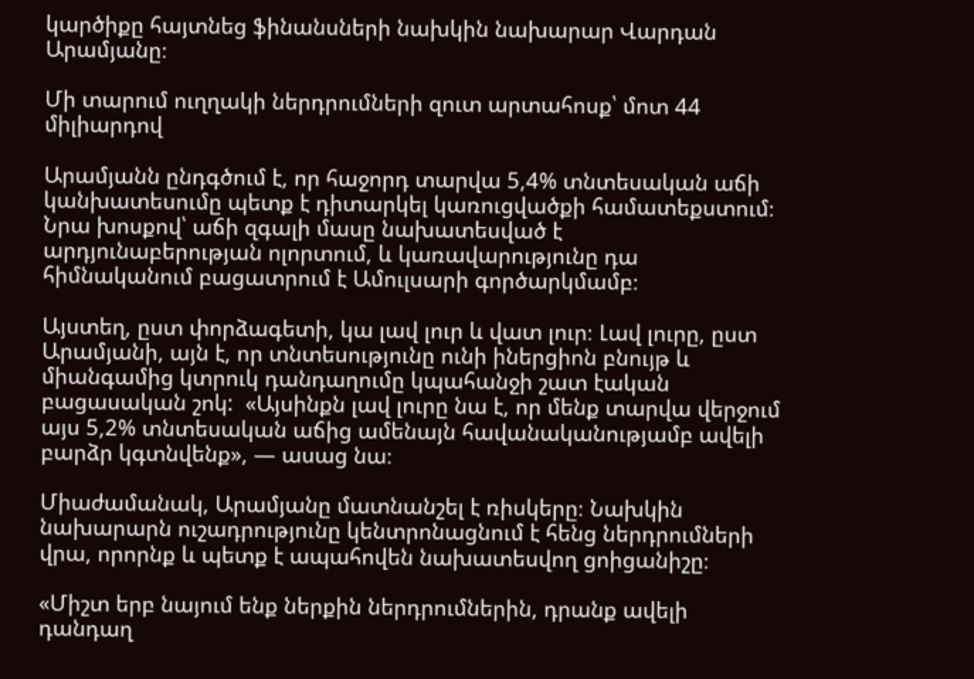կարծիքը հայտնեց ֆինանսների նախկին նախարար Վարդան Արամյանը։

Մի տարում ուղղակի ներդրումների զուտ արտահոսք՝ մոտ 44 միլիարդով

Արամյանն ընդգծում է, որ հաջորդ տարվա 5,4% տնտեսական աճի կանխատեսումը պետք է դիտարկել կառուցվածքի համատեքստում։ Նրա խոսքով՝ աճի զգալի մասը նախատեսված է արդյունաբերության ոլորտում, և կառավարությունը դա հիմնականում բացատրում է Ամուլսարի գործարկմամբ։

Այստեղ, ըստ փորձագետի, կա լավ լուր և վատ լուր։ Լավ լուրը, ըստ Արամյանի, այն է, որ տնտեսությունը ունի իներցիոն բնույթ և միանգամից կտրուկ դանդաղումը կպահանջի շատ էական բացասական շոկ:  «Այսինքն լավ լուրը նա է, որ մենք տարվա վերջում այս 5,2% տնտեսական աճից ամենայն հավանականությամբ ավելի բարձր կգտնվենք», — ասաց նա։

Միաժամանակ, Արամյանը մատնանշել է ռիսկերը։ Նախկին նախարարն ուշադրությունը կենտրոնացնում է հենց ներդրումների վրա, որորնք և պետք է ապահովեն նախատեսվող ցոիցանիշը։

«Միշտ երբ նայում ենք ներքին ներդրումներին, դրանք ավելի դանդաղ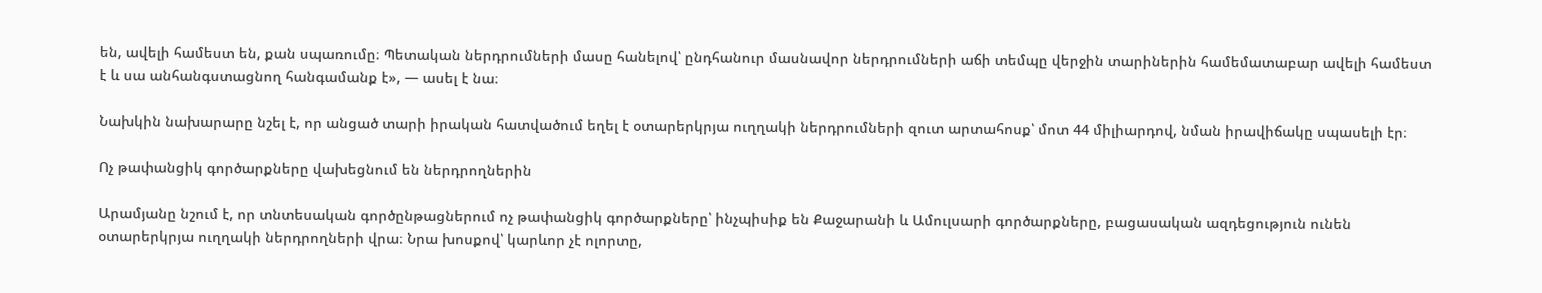են, ավելի համեստ են, քան սպառումը։ Պետական ներդրումների մասը հանելով՝ ընդհանուր մասնավոր ներդրումների աճի տեմպը վերջին տարիներին համեմատաբար ավելի համեստ է և սա անհանգստացնող հանգամանք է», — ասել է նա։

Նախկին նախարարը նշել է, որ անցած տարի իրական հատվածում եղել է օտարերկրյա ուղղակի ներդրումների զուտ արտահոսք՝ մոտ 44 միլիարդով, նման իրավիճակը սպասելի էր։

Ոչ թափանցիկ գործարքները վախեցնում են ներդրողներին

Արամյանը նշում է, որ տնտեսական գործընթացներում ոչ թափանցիկ գործարքները՝ ինչպիսիք են Քաջարանի և Ամուլսարի գործարքները, բացասական ազդեցություն ունեն օտարերկրյա ուղղակի ներդրողների վրա։ Նրա խոսքով՝ կարևոր չէ ոլորտը,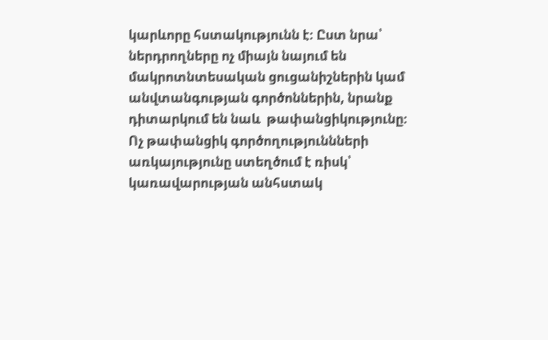կարևորը հստակությունն է։ Ըստ նրա՝ ներդրողները ոչ միայն նայում են մակրոտնտեսական ցուցանիշներին կամ անվտանգության գործոններին, նրանք դիտարկում են նաև  թափանցիկությունը։ Ոչ թափանցիկ գործողություննների առկայությունը ստեղծում է ռիսկ՝ կառավարության անհստակ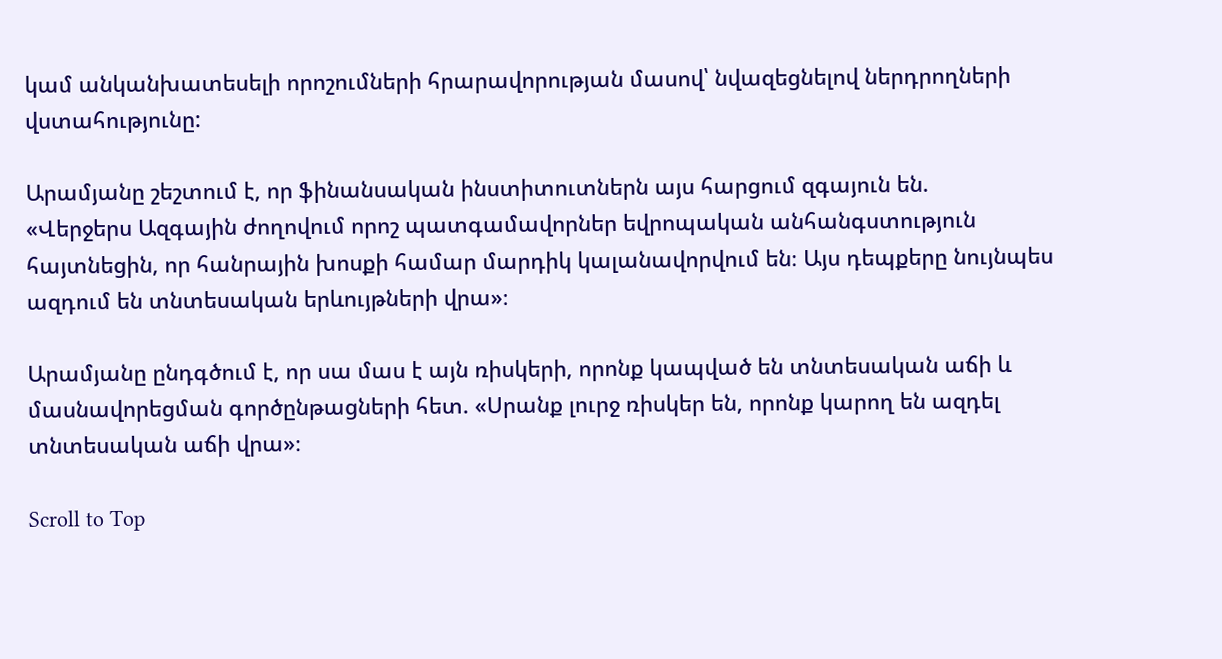կամ անկանխատեսելի որոշումների հրարավորության մասով՝ նվազեցնելով ներդրողների վստահությունը:

Արամյանը շեշտում է, որ ֆինանսական ինստիտուտներն այս հարցում զգայուն են.
«Վերջերս Ազգային ժողովում որոշ պատգամավորներ եվրոպական անհանգստություն հայտնեցին, որ հանրային խոսքի համար մարդիկ կալանավորվում են։ Այս դեպքերը նույնպես ազդում են տնտեսական երևույթների վրա»։

Արամյանը ընդգծում է, որ սա մաս է այն ռիսկերի, որոնք կապված են տնտեսական աճի և մասնավորեցման գործընթացների հետ. «Սրանք լուրջ ռիսկեր են, որոնք կարող են ազդել տնտեսական աճի վրա»։

Scroll to Top